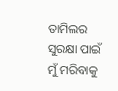ତାମିଲର ସୁରକ୍ଷା ପାଇଁ ମୁଁ ମରିବାକୁ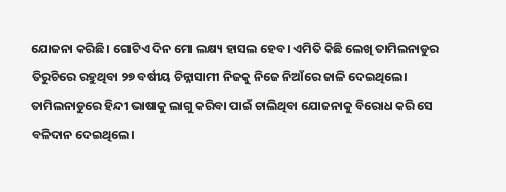ଯୋଜନା କରିଛି। ଗୋଟିଏ ଦିନ ମୋ ଲକ୍ଷ୍ୟ ହାସଲ ହେବ। ଏମିତି କିଛି ଲେଖି ତାମିଲନାଡୁର ତିରୁଚିରେ ରହୁଥିବା ୨୭ ବର୍ଷୀୟ ଚିନ୍ନାସାମୀ ନିଜକୁ ନିଜେ ନିଆଁରେ ଜାଳି ଦେଇଥିଲେ। ତାମିଲନାଡୁରେ ହିନ୍ଦୀ ଭାଷାକୁ ଲାଗୁ କରିବା ପାଇଁ ଚାଲିଥିବା ଯୋଜନାକୁ ବିରୋଧ କରି ସେ ବଳିଦାନ ଦେଇଥିଲେ।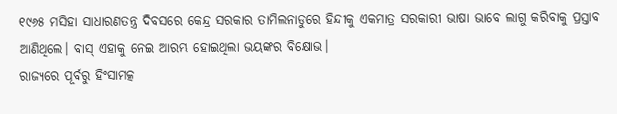୧୯୬୫ ମସିହା ସାଧାରଣତନ୍ତ୍ର ଦିବସରେ କେନ୍ଦ୍ର ସରକାର ତାମିଲନାଡୁରେ ହିନ୍ଦୀକୁ ଏକମାତ୍ର ସରକାରୀ ଭାଷା ଭାବେ ଲାଗୁ କରିବାକୁ ପ୍ରସ୍ତାବ ଆଣିଥିଲେ। ବାସ୍ ଏହାକୁ ନେଇ ଆରମ୍ଭ ହୋଇଥିଲା ଭୟଙ୍କର ବିକ୍ଷୋଭ।
ରାଜ୍ୟରେ ପୂର୍ବରୁ ହିଂସାମତ୍କ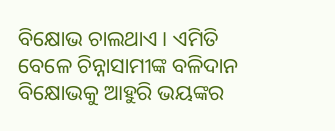ବିକ୍ଷୋଭ ଚାଲଥାଏ। ଏମିତି ବେଳେ ଚିନ୍ନାସାମୀଙ୍କ ବଳିଦାନ ବିକ୍ଷୋଭକୁ ଆହୁରି ଭୟଙ୍କର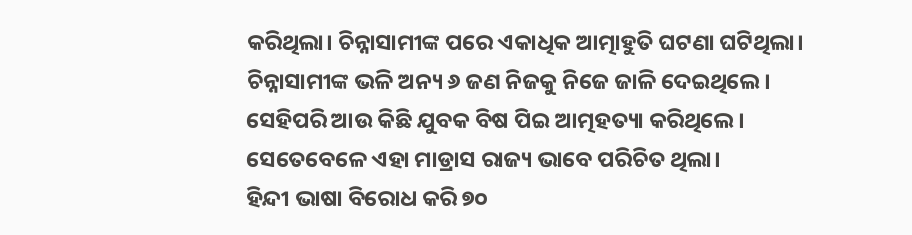କରିଥିଲା। ଚିନ୍ନାସାମୀଙ୍କ ପରେ ଏକାଧିକ ଆତ୍ମାହୁତି ଘଟଣା ଘଟିଥିଲା। ଚିନ୍ନାସାମୀଙ୍କ ଭଳି ଅନ୍ୟ ୬ ଜଣ ନିଜକୁ ନିଜେ ଜାଳି ଦେଇଥିଲେ। ସେହିପରି ଆଉ କିଛି ଯୁବକ ବିଷ ପିଇ ଆତ୍ମହତ୍ୟା କରିଥିଲେ। ସେତେବେଳେ ଏହା ମାଡ୍ରାସ ରାଜ୍ୟ ଭାବେ ପରିଚିତ ଥିଲା।
ହିନ୍ଦୀ ଭାଷା ବିରୋଧ କରି ୭୦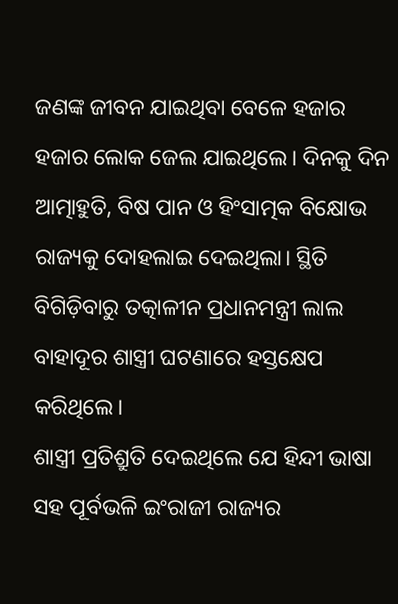ଜଣଙ୍କ ଜୀବନ ଯାଇଥିବା ବେଳେ ହଜାର ହଜାର ଲୋକ ଜେଲ ଯାଇଥିଲେ। ଦିନକୁ ଦିନ ଆତ୍ମାହୁତି, ବିଷ ପାନ ଓ ହିଂସାତ୍ମକ ବିକ୍ଷୋଭ ରାଜ୍ୟକୁ ଦୋହଲାଇ ଦେଇଥିଲା। ସ୍ଥିତି ବିଗିଡ଼ିବାରୁ ତତ୍କାଳୀନ ପ୍ରଧାନମନ୍ତ୍ରୀ ଲାଲ ବାହାଦୂର ଶାସ୍ତ୍ରୀ ଘଟଣାରେ ହସ୍ତକ୍ଷେପ କରିଥିଲେ।
ଶାସ୍ତ୍ରୀ ପ୍ରତିଶ୍ରୁତି ଦେଇଥିଲେ ଯେ ହିନ୍ଦୀ ଭାଷା ସହ ପୂର୍ବଭଳି ଇଂରାଜୀ ରାଜ୍ୟର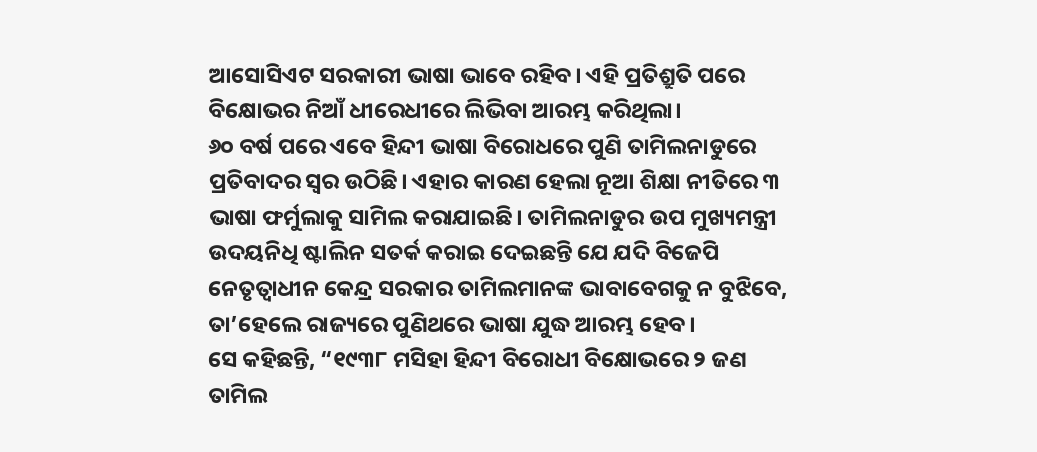ଆସୋସିଏଟ ସରକାରୀ ଭାଷା ଭାବେ ରହିବ। ଏହି ପ୍ରତିଶ୍ରୁତି ପରେ ବିକ୍ଷୋଭର ନିଆଁ ଧୀରେଧୀରେ ଲିଭିବା ଆରମ୍ଭ କରିଥିଲା।
୬୦ ବର୍ଷ ପରେ ଏବେ ହିନ୍ଦୀ ଭାଷା ବିରୋଧରେ ପୁଣି ତାମିଲନାଡୁରେ ପ୍ରତିବାଦର ସ୍ୱର ଉଠିଛି। ଏହାର କାରଣ ହେଲା ନୂଆ ଶିକ୍ଷା ନୀତିରେ ୩ ଭାଷା ଫର୍ମୁଲାକୁ ସାମିଲ କରାଯାଇଛି। ତାମିଲନାଡୁର ଉପ ମୁଖ୍ୟମନ୍ତ୍ରୀ ଉଦୟନିଧି ଷ୍ଟାଲିନ ସତର୍କ କରାଇ ଦେଇଛନ୍ତି ଯେ ଯଦି ବିଜେପି ନେତୃତ୍ୱାଧୀନ କେନ୍ଦ୍ର ସରକାର ତାମିଲମାନଙ୍କ ଭାବାବେଗକୁ ନ ବୁଝିବେ, ତା’ହେଲେ ରାଜ୍ୟରେ ପୁଣିଥରେ ଭାଷା ଯୁଦ୍ଧ ଆରମ୍ଭ ହେବ।
ସେ କହିଛନ୍ତି, “୧୯୩୮ ମସିହା ହିନ୍ଦୀ ବିରୋଧୀ ବିକ୍ଷୋଭରେ ୨ ଜଣ ତାମିଲ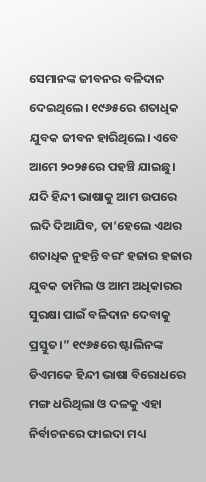ସେମାନଙ୍କ ଜୀବନର ବଳିଦାନ ଦେଇଥିଲେ। ୧୯୬୫ରେ ଶତାଧିକ ଯୁବକ ଜୀବନ ହାରିଥିଲେ। ଏବେ ଆମେ ୨୦୨୫ରେ ପହଞ୍ଚି ଯାଇଛୁ। ଯଦି ହିନ୍ଦୀ ଭାଷାକୁ ଆମ ଉପରେ ଲଦି ଦିଆଯିବ, ତା’ହେଲେ ଏଥର ଶତାଧିକ ନୁହନ୍ତି ବରଂ ହଜାର ହଜାର ଯୁବକ ତାମିଲ ଓ ଆମ ଅଧିକାରର ସୁରକ୍ଷା ପାଇଁ ବଳିଦାନ ଦେବାକୁ ପ୍ରସ୍ତୁତ।” ୧୯୬୫ରେ ଷ୍ଟାଲିନଙ୍କ ଡିଏମକେ ହିନ୍ଦୀ ଭାଷା ବିରୋଧରେ ମଙ୍ଗ ଧରିଥିଲା ଓ ଦଳକୁ ଏହା ନିର୍ବାଚନରେ ଫାଇଦା ମଧ୍ୟ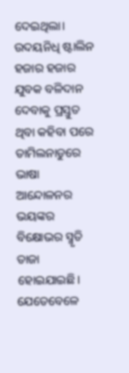ଦେଇଥିଲା।
ଉଦୟନିଧି ଷ୍ଟାଲିନ ହଜାର ହଜାର ଯୁବକ ବଳିଦାନ ଦେବାକୁ ପ୍ରସ୍ତୁତ ଥିବା କହିବା ପରେ ତାମିଲନାଡୁରେ ଭାଷା ଆନ୍ଦୋଳନର ଭୟଙ୍କର ବିକ୍ଷୋଭର ସ୍ମୃତି ତାଜା ହୋଇଯାଇଛି। ଯେତେବେଳେ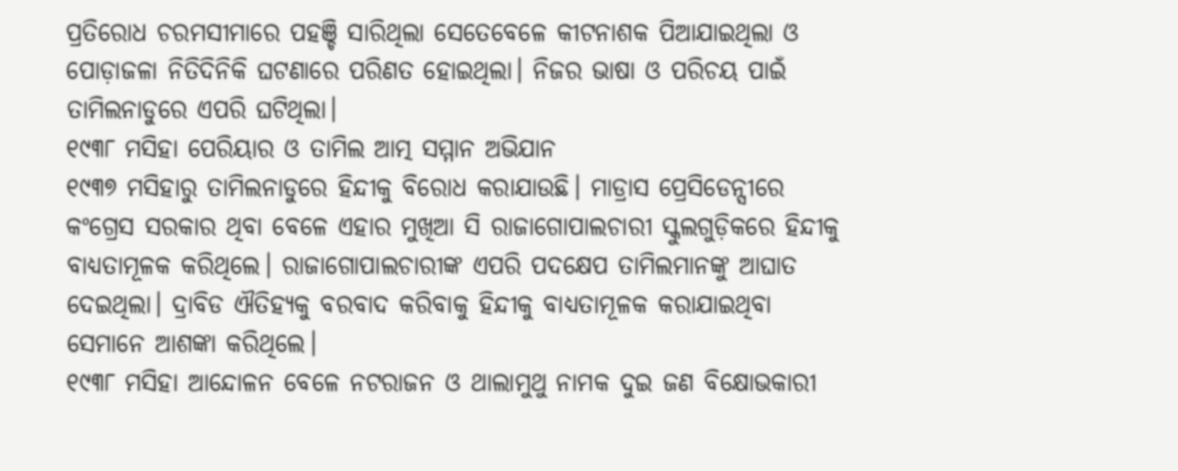ପ୍ରତିରୋଧ ଚରମସୀମାରେ ପହଞ୍ଚି ସାରିଥିଲା ସେତେବେଳେ କୀଟନାଶକ ପିଆଯାଇଥିଲା ଓ ପୋଡ଼ାଜଳା ନିତିଦିନିକି ଘଟଣାରେ ପରିଣତ ହୋଇଥିଲା। ନିଜର ଭାଷା ଓ ପରିଚୟ ପାଇଁ ତାମିଲନାଡୁରେ ଏପରି ଘଟିଥିଲା।
୧୯୩୮ ମସିହା ପେରିୟାର ଓ ତାମିଲ ଆତ୍ମ ସମ୍ମାନ ଅଭିଯାନ
୧୯୩୭ ମସିହାରୁ ତାମିଲନାଡୁରେ ହିନ୍ଦୀକୁ ବିରୋଧ କରାଯାଉଛି। ମାଡ୍ରାସ ପ୍ରେସିଡେନ୍ସୀରେ କଂଗ୍ରେସ ସରକାର ଥିବା ବେଳେ ଏହାର ମୁଖିଆ ସି ରାଜାଗୋପାଲଚାରୀ ସ୍କୁଲଗୁଡ଼ିକରେ ହିନ୍ଦୀକୁ ବାଧ୍ୟତାମୂଳକ କରିଥିଲେ। ରାଜାଗୋପାଲଚାରୀଙ୍କ ଏପରି ପଦକ୍ଷେପ ତାମିଲମାନଙ୍କୁ ଆଘାତ ଦେଇଥିଲା। ଦ୍ରାବିଡ ଐତିହ୍ୟକୁ ବରବାଦ କରିବାକୁ ହିନ୍ଦୀକୁ ବାଧ୍ୟତାମୂଳକ କରାଯାଇଥିବା ସେମାନେ ଆଶଙ୍କା କରିଥିଲେ।
୧୯୩୮ ମସିହା ଆନ୍ଦୋଳନ ବେଳେ ନଟରାଜନ ଓ ଥାଲାମୁଥୁ ନାମକ ଦୁଇ ଜଣ ବିକ୍ଷୋଭକାରୀ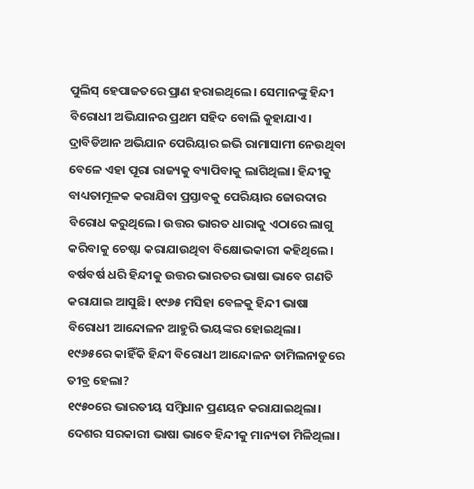ପୁଲିସ୍ ହେପାଜତରେ ପ୍ରାଣ ହରାଇଥିଲେ। ସେମାନଙ୍କୁ ହିନ୍ଦୀ ବିରୋଧୀ ଅଭିଯାନର ପ୍ରଥମ ସହିଦ ବୋଲି କୁହାଯାଏ। ଦ୍ରାବିଡିଆନ ଅଭିଯାନ ପେରିୟାର ଇଭି ରାମାସାମୀ ନେଉଥିବା ବେଳେ ଏହା ପୂରା ରାଜ୍ୟକୁ ବ୍ୟାପିବାକୁ ଲାଗିଥିଲା। ହିନ୍ଦୀକୁ ବାଧ୍ୟତାମୂଳକ କରାଯିବା ପ୍ରସ୍ତାବକୁ ପେରିୟାର ଜୋରଦାର ବିରୋଧ କରୁଥିଲେ। ଉତ୍ତର ଭାରତ ଧାରାକୁ ଏଠାରେ ଲାଗୁ କରିବାକୁ ଚେଷ୍ଟା କରାଯାଉଥିବା ବିକ୍ଷୋଭକାରୀ କହିଥିଲେ। ବର୍ଷବର୍ଷ ଧରି ହିନ୍ଦୀକୁ ଉତ୍ତର ଭାରତର ଭାଷା ଭାବେ ଗଣତି କରାଯାଇ ଆସୁଛି। ୧୯୬୫ ମସିହା ବେଳକୁ ହିନ୍ଦୀ ଭାଷା ବିରୋଧୀ ଆନ୍ଦୋଳନ ଆହୁରି ଭୟଙ୍କର ହୋଇଥିଲା।
୧୯୬୫ରେ କାହିଁକି ହିନ୍ଦୀ ବିରୋଧୀ ଆନ୍ଦୋଳନ ତାମିଲନାଡୁରେ ତୀବ୍ର ହେଲା?
୧୯୫୦ରେ ଭାରତୀୟ ସମ୍ବିଧାନ ପ୍ରଣୟନ କରାଯାଇଥିଲା। ଦେଶର ସରକାରୀ ଭାଷା ଭାବେ ହିନ୍ଦୀକୁ ମାନ୍ୟତା ମିଳିଥିଲା।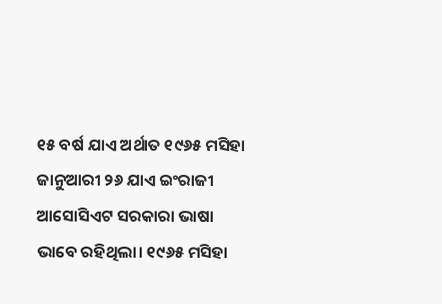୧୫ ବର୍ଷ ଯାଏ ଅର୍ଥାତ ୧୯୬୫ ମସିହା ଜାନୁଆରୀ ୨୬ ଯାଏ ଇଂରାଜୀ ଆସୋସିଏଟ ସରକାରା ଭାଷା ଭାବେ ରହିଥିଲା। ୧୯୬୫ ମସିହା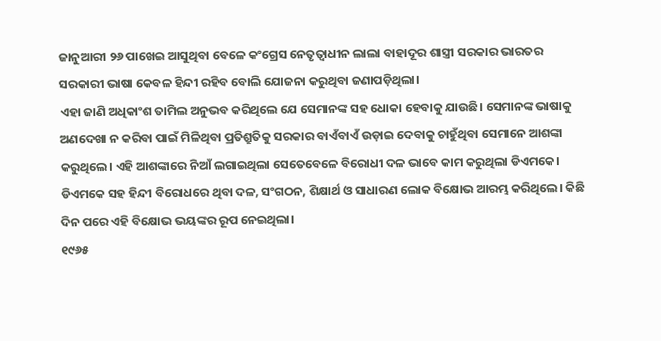ଜାନୁଆରୀ ୨୬ ପାଖେଇ ଆସୁଥିବା ବେଳେ କଂଗ୍ରେସ ନେତୃତ୍ୱାଧୀନ ଲାଲା ବାହାଦୂର ଶାସ୍ତ୍ରୀ ସରକାର ଭାରତର ସରକାରୀ ଭାଷା କେବଳ ହିନ୍ଦୀ ରହିବ ବୋଲି ଯୋଜନା କରୁଥିବା ଜଣାପଡ଼ିଥିଲା।
ଏହା ଜାଣି ଅଧିକାଂଶ ତାମିଲ ଅନୁଭବ କରିଥିଲେ ଯେ ସେମାନଙ୍କ ସହ ଧୋକା ହେବାକୁ ଯାଉଛି। ସେମାନଙ୍କ ଭାଷାକୁ ଅଣଦେଖା ନ କରିବା ପାଇଁ ମିଳିଥିବା ପ୍ରତିଶ୍ରୁତିକୁ ସରକାର ବାଏଁବାଏଁ ଉଡ଼ାଇ ଦେବାକୁ ଚାହୁଁଥିବା ସେମାନେ ଆଶଙ୍କା କରୁଥିଲେ। ଏହି ଆଶଙ୍କାରେ ନିଆଁ ଲଗାଇଥିଲା ସେତେବେଳେ ବିରୋଧୀ ଦଳ ଭାବେ କାମ କରୁଥିଲା ଡିଏମକେ। ଡିଏମକେ ସହ ହିନ୍ଦୀ ବିରୋଧରେ ଥିବା ଦଳ, ସଂଗଠନ, ଶିକ୍ଷାର୍ଥ ଓ ସାଧାରଣ ଲୋକ ବିକ୍ଷୋଭ ଆରମ୍ଭ କରିଥିଲେ। କିଛି ଦିନ ପରେ ଏହି ବିକ୍ଷୋଭ ଭୟଙ୍କର ରୂପ ନେଇଥିଲା।
୧୯୬୫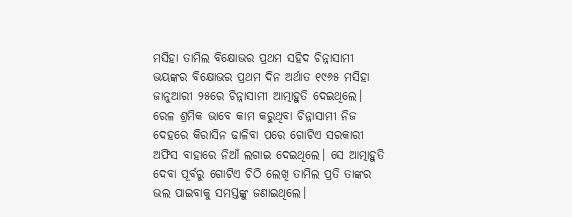ମସିହା ତାମିଲ ବିକ୍ଷୋଭର ପ୍ରଥମ ସହିଦ ଚିନ୍ନାସାମୀ
ଭୟଙ୍କର ବିକ୍ଷୋଭର ପ୍ରଥମ ଦିନ ଅର୍ଥାତ ୧୯୬୫ ମସିହା ଜାନୁଆରୀ ୨୫ରେ ଚିନ୍ନାସାମୀ ଆତ୍ମାହୁତି ଦେଇଥିଲେ। ରେଳ ଶ୍ରମିକ ଭାବେ କାମ କରୁଥିବା ଚିନ୍ନାସାମୀ ନିଜ ଦେହରେ କିରାସିନ ଢାଳିବା ପରେ ଗୋଟିଏ ସରକାରୀ ଅଫିସ ବାହାରେ ନିଆଁ ଲଗାଇ ଦେଇଥିଲେ। ସେ ଆତ୍ମାହୁତି ଦେବା ପୂର୍ବରୁ ଗୋଟିଏ ଚିଠି ଲେଖି ତାମିଲ ପ୍ରତି ତାଙ୍କର ଭଲ ପାଇବାକୁ ସମସ୍ତଙ୍କୁ ଜଣାଇଥିଲେ।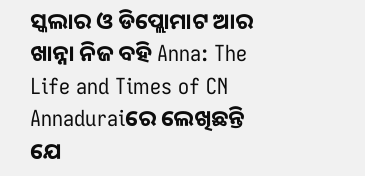ସ୍କଲାର ଓ ଡିପ୍ଲୋମାଟ ଆର ଖାନ୍ନା ନିଜ ବହି Anna: The Life and Times of CN Annaduraiରେ ଲେଖିଛନ୍ତି ଯେ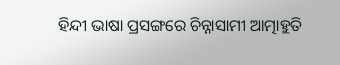ହିନ୍ଦୀ ଭାଷା ପ୍ରସଙ୍ଗରେ ଚିନ୍ନାସାମୀ ଆତ୍ମାହୁତି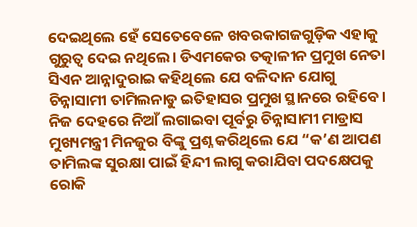ଦେଇଥିଲେ ହେଁ ସେତେବେଳେ ଖବରକାଗଜଗୁଡ଼ିକ ଏହାକୁ ଗୁରୁତ୍ୱ ଦେଇ ନଥିଲେ। ଡିଏମକେର ତତ୍କାଳୀନ ପ୍ରମୁଖ ନେତା ସିଏନ ଆନ୍ନାଦୁରାଇ କହିଥିଲେ ଯେ ବଳିଦାନ ଯୋଗୁ ଚିନ୍ନାସାମୀ ତାମିଲନାଡୁ ଇତିହାସର ପ୍ରମୁଖ ସ୍ଥାନରେ ରହିବେ। ନିଜ ଦେହରେ ନିଆଁ ଲଗାଇବା ପୂର୍ବରୁ ଚିନ୍ନାସାମୀ ମାଡ୍ରାସ ମୁଖ୍ୟମନ୍ତ୍ରୀ ମିନଜୁର ବିଙ୍କୁ ପ୍ରଶ୍ନ କରିଥିଲେ ଯେ “କ’ଣ ଆପଣ ତାମିଲଙ୍କ ସୁରକ୍ଷା ପାଇଁ ହିନ୍ଦୀ ଲାଗୁ କରାଯିବା ପଦକ୍ଷେପକୁ ରୋକି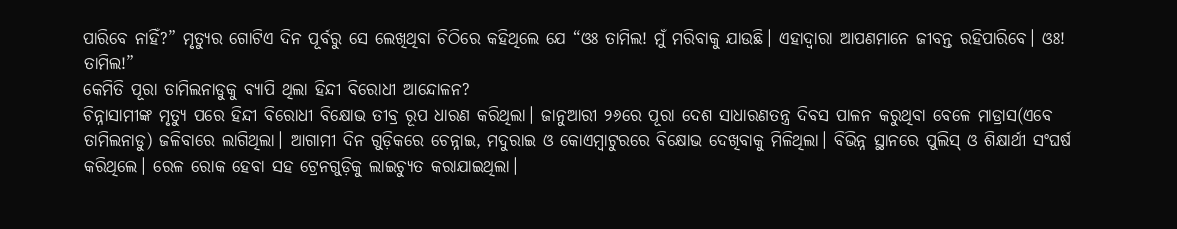ପାରିବେ ନାହିଁ?” ମୃତ୍ୟୁର ଗୋଟିଏ ଦିନ ପୂର୍ବରୁ ସେ ଲେଖିଥିବା ଚିଠିରେ କହିଥିଲେ ଯେ “ଓଃ ତାମିଲ! ମୁଁ ମରିବାକୁ ଯାଉଛି। ଏହାଦ୍ୱାରା ଆପଣମାନେ ଜୀବନ୍ତ ରହିପାରିବେ। ଓଃ! ତାମିଲ!”
କେମିତି ପୂରା ତାମିଲନାଡୁକୁ ବ୍ୟାପି ଥିଲା ହିନ୍ଦୀ ବିରୋଧୀ ଆନ୍ଦୋଳନ?
ଚିନ୍ନାସାମୀଙ୍କ ମୃତ୍ୟୁ ପରେ ହିନ୍ଦୀ ବିରୋଧୀ ବିକ୍ଷୋଭ ତୀବ୍ର ରୂପ ଧାରଣ କରିଥିଲା। ଜାନୁଆରୀ ୨୬ରେ ପୂରା ଦେଶ ସାଧାରଣତନ୍ତ୍ର ଦିବସ ପାଳନ କରୁଥିବା ବେଳେ ମାଡ୍ରାସ(ଏବେ ତାମିଲନାଡୁ) ଜଳିବାରେ ଲାଗିଥିଲା। ଆଗାମୀ ଦିନ ଗୁଡ଼ିକରେ ଚେନ୍ନାଇ, ମଦୁରାଇ ଓ କୋଏମ୍ବାଟୁରରେ ବିକ୍ଷୋଭ ଦେଖିବାକୁ ମିଳିଥିଲା। ବିଭିନ୍ନ ସ୍ଥାନରେ ପୁଲିସ୍ ଓ ଶିକ୍ଷାର୍ଥୀ ସଂଘର୍ଷ କରିଥିଲେ। ରେଳ ରୋକ ହେବା ସହ ଟ୍ରେନଗୁଡ଼ିକୁ ଲାଇଚ୍ୟୁତ କରାଯାଇଥିଲା।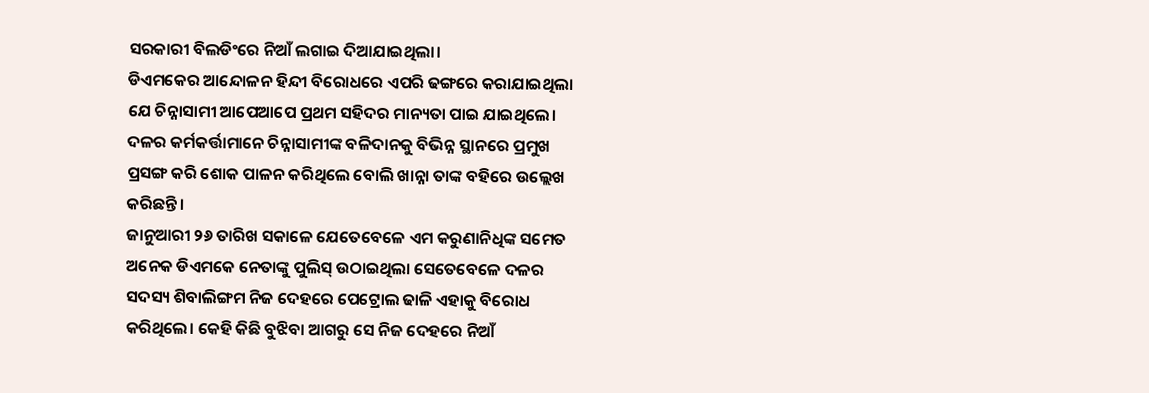ସରକାରୀ ବିଲଡିଂରେ ନିଆଁ ଲଗାଇ ଦିଆଯାଇଥିଲା।
ଡିଏମକେର ଆନ୍ଦୋଳନ ହିନ୍ଦୀ ବିରୋଧରେ ଏପରି ଢଙ୍ଗରେ କରାଯାଇଥିଲା ଯେ ଚିନ୍ନାସାମୀ ଆପେଆପେ ପ୍ରଥମ ସହିଦର ମାନ୍ୟତା ପାଇ ଯାଇଥିଲେ। ଦଳର କର୍ମକର୍ତ୍ତାମାନେ ଚିନ୍ନାସାମୀଙ୍କ ବଳିଦାନକୁ ବିଭିନ୍ନ ସ୍ଥାନରେ ପ୍ରମୁଖ ପ୍ରସଙ୍ଗ କରି ଶୋକ ପାଳନ କରିଥିଲେ ବୋଲି ଖାନ୍ନା ତାଙ୍କ ବହିରେ ଉଲ୍ଲେଖ କରିଛନ୍ତି।
ଜାନୁଆରୀ ୨୬ ତାରିଖ ସକାଳେ ଯେତେବେଳେ ଏମ କରୁଣାନିଧିଙ୍କ ସମେତ ଅନେକ ଡିଏମକେ ନେତାଙ୍କୁ ପୁଲିସ୍ ଉଠାଇଥିଲା ସେତେବେଳେ ଦଳର ସଦସ୍ୟ ଶିବାଲିଙ୍ଗମ ନିଜ ଦେହରେ ପେଟ୍ରୋଲ ଢାଳି ଏହାକୁ ବିରୋଧ କରିଥିଲେ। କେହି କିଛି ବୁଝିବା ଆଗରୁ ସେ ନିଜ ଦେହରେ ନିଆଁ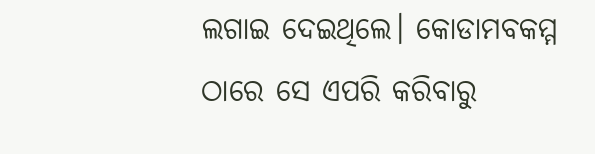ଲଗାଇ ଦେଇଥିଲେ। କୋଡାମବକମ୍ମ ଠାରେ ସେ ଏପରି କରିବାରୁ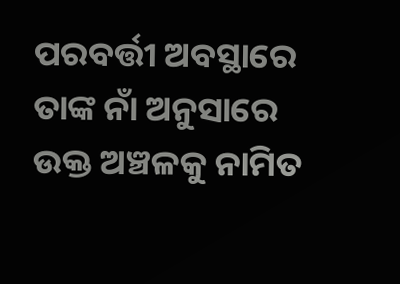ପରବର୍ତ୍ତୀ ଅବସ୍ଥାରେ ତାଙ୍କ ନାଁ ଅନୁସାରେ ଉକ୍ତ ଅଞ୍ଚଳକୁ ନାମିତ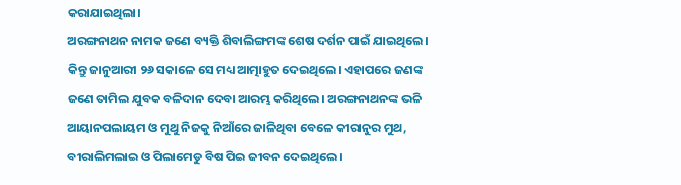କରାଯାଇଥିଲା।
ଅରଙ୍ଗନାଥନ ନାମକ ଜଣେ ବ୍ୟକ୍ତି ଶିବାଲିଙ୍ଗମଙ୍କ ଶେଷ ଦର୍ଶନ ପାଇଁ ଯାଇଥିଲେ। କିନ୍ତୁ ଜାନୁଆରୀ ୨୬ ସକାଳେ ସେ ମଧ୍ୟ ଆତ୍ମାହୁତ ଦେଇଥିଲେ। ଏହାପରେ ଜଣଙ୍କ ଜଣେ ତାମିଲ ଯୁବକ ବଳିଦାନ ଦେବା ଆରମ୍ଭ କରିଥିଲେ। ଅରଙ୍ଗନାଥନଙ୍କ ଭଳି ଆୟାନପଲାୟମ ଓ ମୁଥୁ ନିଜକୁ ନିଆଁରେ ଜାଳିଥିବା ବେଳେ କୀରାନୁର ମୁଥ, ବୀରାଲିମଲାଇ ଓ ପିଲାମେଡୁ ବିଷ ପିଇ ଜୀବନ ଦେଇଥିଲେ।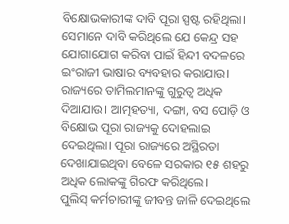ବିକ୍ଷୋଭକାରୀଙ୍କ ଦାବି ପୂରା ସ୍ପଷ୍ଟ ରହିଥିଲା। ସେମାନେ ଦାବି କରିଥିଲେ ଯେ କେନ୍ଦ୍ର ସହ ଯୋଗାଯୋଗ କରିବା ପାଇଁ ହିନ୍ଦୀ ବଦଳରେ ଇଂରାଜୀ ଭାଷାର ବ୍ୟବହାର କରାଯାଉ। ରାଜ୍ୟରେ ତାମିଲମାନଙ୍କୁ ଗୁରୁତ୍ୱ ଅଧିକ ଦିଆଯାଉ। ଆତ୍ମହତ୍ୟା, ଦଙ୍ଗା, ବସ ପୋଡ଼ି ଓ ବିକ୍ଷୋଭ ପୂରା ରାଜ୍ୟକୁ ଦୋହଲାଇ ଦେଇଥିଲା। ପୂରା ରାଜ୍ୟରେ ଅସ୍ଥିରତା ଦେଖାଯାଇଥିବା ବେଳେ ସରକାର ୧୫ ଶହରୁ ଅଧିକ ଲୋକଙ୍କୁ ଗିରଫ କରିଥିଲେ।
ପୁଲିସ୍ କର୍ମଚାରୀଙ୍କୁ ଜୀବନ୍ତ ଜାଳି ଦେଇଥିଲେ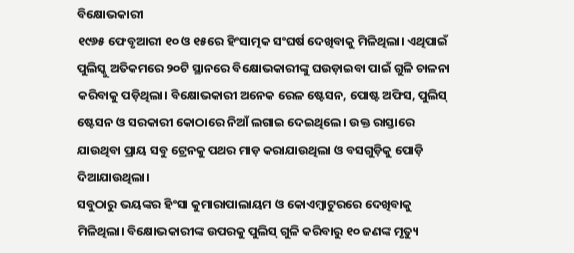ବିକ୍ଷୋଭକାରୀ
୧୯୬୫ ଫେବୃଆରୀ ୧୦ ଓ ୧୫ରେ ହିଂସାତ୍ମକ ସଂଘର୍ଷ ଦେଖିବାକୁ ମିଳିଥିଲା। ଏଥିପାଇଁ ପୁଲିସ୍କୁ ଅତିକମରେ ୨୦ଟି ସ୍ଥାନରେ ବିକ୍ଷୋଭକାରୀଙ୍କୁ ଘଉଡ଼ାଇବା ପାଇଁ ଗୁଳି ଚାଳନା କରିବାକୁ ପଡ଼ିଥିଲା। ବିକ୍ଷୋଭକାରୀ ଅନେକ ରେଳ ଷ୍ଟେସନ, ପୋଷ୍ଟ ଅଫିସ, ପୁଲିସ୍ ଷ୍ଟେସନ ଓ ସରକାରୀ କୋଠାରେ ନିଆଁ ଲଗାଇ ଦେଇଥିଲେ। ଉକ୍ତ ରାସ୍ତାରେ ଯାଉଥିବା ପ୍ରାୟ ସବୁ ଟ୍ରେନକୁ ପଥର ମାଡ଼ କରାଯାଉଥିଲା ଓ ବସଗୁଡ଼ିକୁ ପୋଡ଼ି ଦିଆଯାଉଥିଲା।
ସବୁଠାରୁ ଭୟଙ୍କର ହିଂସା କୁମାରାପାଲାୟମ ଓ କୋଏମ୍ବାଟୁରରେ ଦେଖିବାକୁ ମିଳିଥିଲା। ବିକ୍ଷୋଭକାରୀଙ୍କ ଉପରକୁ ପୁଲିସ୍ ଗୁଳି କରିବାରୁ ୧୦ ଜଣଙ୍କ ମୃତ୍ୟୁ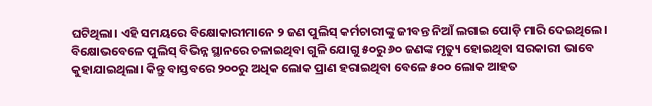ଘଟିଥିଲା। ଏହି ସମୟରେ ବିକ୍ଷୋକାରୀମାନେ ୨ ଜଣ ପୁଲିସ୍ କର୍ମଚାରୀଙ୍କୁ ଜୀବନ୍ତ ନିଆଁ ଲଗାଇ ପୋଡ଼ି ମାରି ଦେଇଥିଲେ। ବିକ୍ଷୋଭବେଳେ ପୁଲିସ୍ ବିଭିନ୍ନ ସ୍ଥାନରେ ଚଳାଇଥିବା ଗୁଳି ଯୋଗୁ ୫୦ରୁ ୬୦ ଜଣଙ୍କ ମୃତ୍ୟୁ ହୋଇଥିବା ସରକାରୀ ଭାବେ କୁହାଯାଇଥିଲା। କିନ୍ତୁ ବାସ୍ତବରେ ୨୦୦ରୁ ଅଧିକ ଲୋକ ପ୍ରାଣ ହରାଇଥିବା ବେଳେ ୫୦୦ ଲୋକ ଆହତ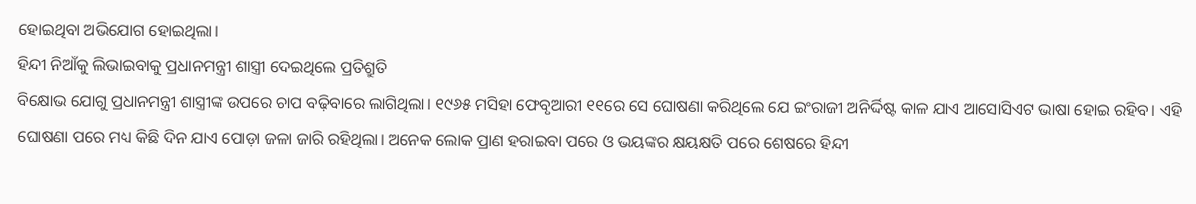ହୋଇଥିବା ଅଭିଯୋଗ ହୋଇଥିଲା।
ହିନ୍ଦୀ ନିଆଁକୁ ଲିଭାଇବାକୁ ପ୍ରଧାନମନ୍ତ୍ରୀ ଶାସ୍ତ୍ରୀ ଦେଇଥିଲେ ପ୍ରତିଶ୍ରୁତି
ବିକ୍ଷୋଭ ଯୋଗୁ ପ୍ରଧାନମନ୍ତ୍ରୀ ଶାସ୍ତ୍ରୀଙ୍କ ଉପରେ ଚାପ ବଢ଼ିବାରେ ଲାଗିଥିଲା। ୧୯୬୫ ମସିହା ଫେବୃଆରୀ ୧୧ରେ ସେ ଘୋଷଣା କରିଥିଲେ ଯେ ଇଂରାଜୀ ଅନିର୍ଦ୍ଦିଷ୍ଟ କାଳ ଯାଏ ଆସୋସିଏଟ ଭାଷା ହୋଇ ରହିବ। ଏହି ଘୋଷଣା ପରେ ମଧ୍ୟ କିଛି ଦିନ ଯାଏ ପୋଡ଼ା ଜଳା ଜାରି ରହିଥିଲା। ଅନେକ ଲୋକ ପ୍ରାଣ ହରାଇବା ପରେ ଓ ଭୟଙ୍କର କ୍ଷୟକ୍ଷତି ପରେ ଶେଷରେ ହିନ୍ଦୀ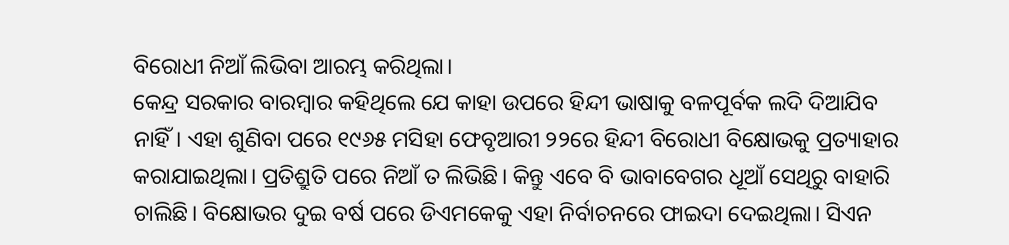ବିରୋଧୀ ନିଆଁ ଲିଭିବା ଆରମ୍ଭ କରିଥିଲା।
କେନ୍ଦ୍ର ସରକାର ବାରମ୍ବାର କହିଥିଲେ ଯେ କାହା ଉପରେ ହିନ୍ଦୀ ଭାଷାକୁ ବଳପୂର୍ବକ ଲଦି ଦିଆଯିବ ନାହିଁ। ଏହା ଶୁଣିବା ପରେ ୧୯୬୫ ମସିହା ଫେବୃଆରୀ ୨୨ରେ ହିନ୍ଦୀ ବିରୋଧୀ ବିକ୍ଷୋଭକୁ ପ୍ରତ୍ୟାହାର କରାଯାଇଥିଲା। ପ୍ରତିଶ୍ରୁତି ପରେ ନିଆଁ ତ ଲିଭିଛି। କିନ୍ତୁ ଏବେ ବି ଭାବାବେଗର ଧୂଆଁ ସେଥିରୁ ବାହାରି ଚାଲିଛି। ବିକ୍ଷୋଭର ଦୁଇ ବର୍ଷ ପରେ ଡିଏମକେକୁ ଏହା ନିର୍ବାଚନରେ ଫାଇଦା ଦେଇଥିଲା। ସିଏନ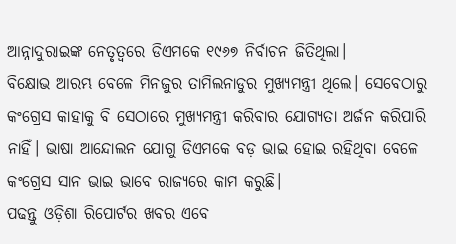ଆନ୍ନାଦୁରାଇଙ୍କ ନେତୃତ୍ୱରେ ଡିଏମକେ ୧୯୬୭ ନିର୍ବାଚନ ଜିତିଥିଲା।
ବିକ୍ଷୋଭ ଆରମ୍ଭ ବେଳେ ମିନଜୁର ତାମିଲନାଡୁର ମୁଖ୍ୟମନ୍ତ୍ରୀ ଥିଲେ। ସେବେଠାରୁ କଂଗ୍ରେସ କାହାକୁ ବି ସେଠାରେ ମୁଖ୍ୟମନ୍ତ୍ରୀ କରିବାର ଯୋଗ୍ୟତା ଅର୍ଜନ କରିପାରି ନାହିଁ। ଭାଷା ଆନ୍ଦୋଲନ ଯୋଗୁ ଡିଏମକେ ବଡ଼ ଭାଇ ହୋଇ ରହିଥିବା ବେଳେ କଂଗ୍ରେସ ସାନ ଭାଇ ଭାବେ ରାଜ୍ୟରେ କାମ କରୁଛି।
ପଢନ୍ତୁ ଓଡ଼ିଶା ରିପୋର୍ଟର ଖବର ଏବେ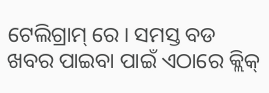ଟେଲିଗ୍ରାମ୍ ରେ। ସମସ୍ତ ବଡ ଖବର ପାଇବା ପାଇଁ ଏଠାରେ କ୍ଲିକ୍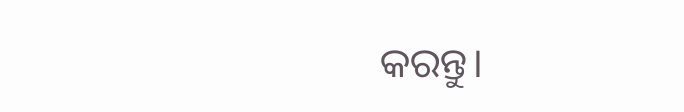କରନ୍ତୁ।